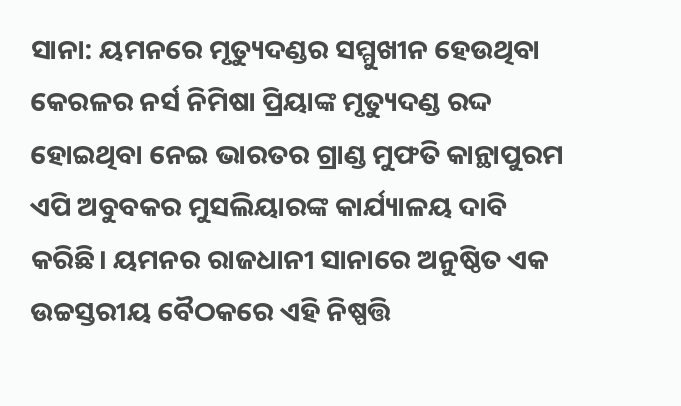ସାନା: ୟମନରେ ମୃତ୍ୟୁଦଣ୍ଡର ସମ୍ମୁଖୀନ ହେଉଥିବା କେରଳର ନର୍ସ ନିମିଷା ପ୍ରିୟାଙ୍କ ମୃତ୍ୟୁଦଣ୍ଡ ରଦ୍ଦ ହୋଇଥିବା ନେଇ ଭାରତର ଗ୍ରାଣ୍ଡ ମୁଫତି କାନ୍ଥାପୁରମ ଏପି ଅବୁବକର ମୁସଲିୟାରଙ୍କ କାର୍ଯ୍ୟାଳୟ ଦାବି କରିଛି। ୟମନର ରାଜଧାନୀ ସାନାରେ ଅନୁଷ୍ଠିତ ଏକ ଉଚ୍ଚସ୍ତରୀୟ ବୈଠକରେ ଏହି ନିଷ୍ପତ୍ତି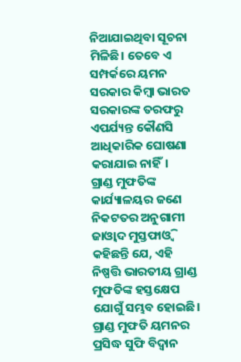ନିଆଯାଇଥିବା ସୂଚନା ମିଳିଛି। ତେବେ ଏ ସମ୍ପର୍କରେ ୟମନ ସରକାର କିମ୍ବା ଭାରତ ସରକାରଙ୍କ ତରଫରୁ ଏପର୍ଯ୍ୟନ୍ତ କୌଣସି ଆଧିକାରିକ ଘୋଷଣା କରାଯାଇ ନାହିଁ।
ଗ୍ରାଣ୍ଡ ମୁଫତିଙ୍କ କାର୍ଯ୍ୟାଳୟର ଜଣେ ନିକଟତର ଅନୁଗାମୀ ଜାଓ୍ଵାଦ ମୁସ୍ତଫାଓ୍ଵି କହିଛନ୍ତି ଯେ, ଏହି ନିଷ୍ପତ୍ତି ଭାରତୀୟ ଗ୍ରାଣ୍ଡ ମୁଫତିଙ୍କ ହସ୍ତକ୍ଷେପ ଯୋଗୁଁ ସମ୍ଭବ ହୋଇଛି। ଗ୍ରାଣ୍ଡ ମୁଫତି ୟମନର ପ୍ରସିଦ୍ଧ ସୁଫି ବିଦ୍ଵାନ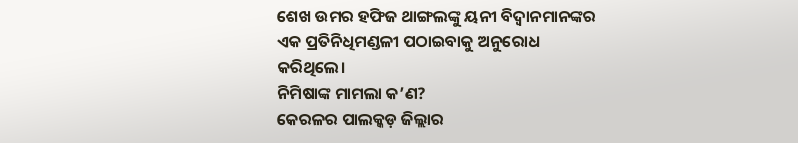ଶେଖ ଉମର ହଫିଜ ଥାଙ୍ଗଲଙ୍କୁ ୟନୀ ବିଦ୍ଵାନମାନଙ୍କର ଏକ ପ୍ରତିନିଧିମଣ୍ଡଳୀ ପଠାଇବାକୁ ଅନୁରୋଧ କରିଥିଲେ।
ନିମିଷାଙ୍କ ମାମଲା କ’ଣ?
କେରଳର ପାଲକ୍କଡ଼ ଜିଲ୍ଲାର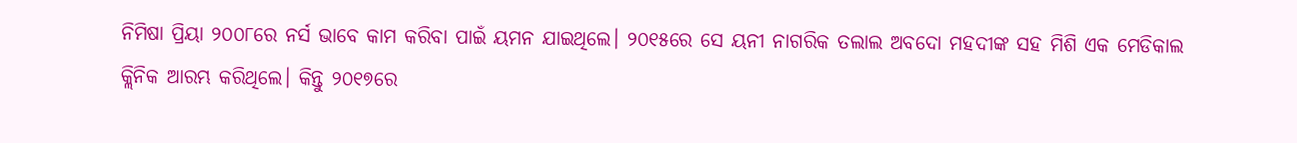ନିମିଷା ପ୍ରିୟା ୨୦୦୮ରେ ନର୍ସ ଭାବେ କାମ କରିବା ପାଇଁ ୟମନ ଯାଇଥିଲେ। ୨୦୧୫ରେ ସେ ୟନୀ ନାଗରିକ ତଲାଲ ଅବଦୋ ମହଦୀଙ୍କ ସହ ମିଶି ଏକ ମେଡିକାଲ କ୍ଲିନିକ ଆରମ୍ଭ କରିଥିଲେ। କିନ୍ତୁ ୨୦୧୭ରେ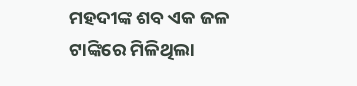ମହଦୀଙ୍କ ଶବ ଏକ ଜଳ ଟାଙ୍କିରେ ମିଳିଥିଲା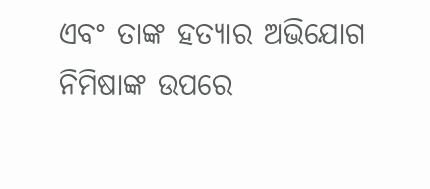ଏବଂ ତାଙ୍କ ହତ୍ୟାର ଅଭିଯୋଗ ନିମିଷାଙ୍କ ଉପରେ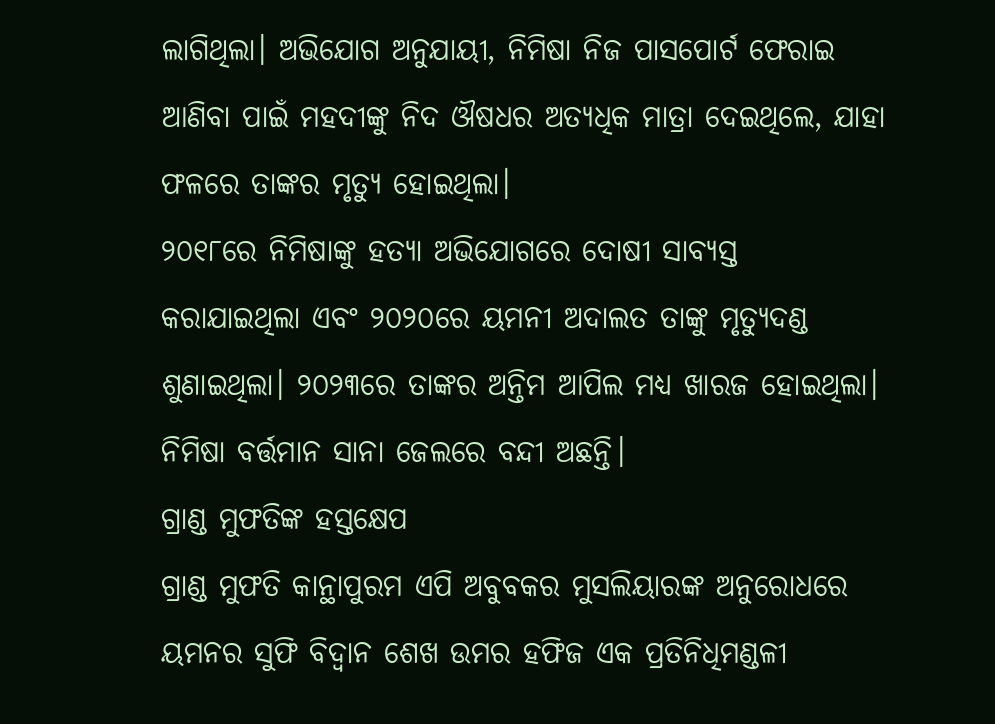ଲାଗିଥିଲା। ଅଭିଯୋଗ ଅନୁଯାୟୀ, ନିମିଷା ନିଜ ପାସପୋର୍ଟ ଫେରାଇ ଆଣିବା ପାଇଁ ମହଦୀଙ୍କୁ ନିଦ ଔଷଧର ଅତ୍ୟଧିକ ମାତ୍ରା ଦେଇଥିଲେ, ଯାହା ଫଳରେ ତାଙ୍କର ମୃତ୍ୟୁ ହୋଇଥିଲା।
୨୦୧୮ରେ ନିମିଷାଙ୍କୁ ହତ୍ୟା ଅଭିଯୋଗରେ ଦୋଷୀ ସାବ୍ୟସ୍ତ କରାଯାଇଥିଲା ଏବଂ ୨୦୨୦ରେ ୟମନୀ ଅଦାଲତ ତାଙ୍କୁ ମୃତ୍ୟୁଦଣ୍ଡ ଶୁଣାଇଥିଲା। ୨୦୨୩ରେ ତାଙ୍କର ଅନ୍ତିମ ଆପିଲ ମଧ୍ୟ ଖାରଜ ହୋଇଥିଲା। ନିମିଷା ବର୍ତ୍ତମାନ ସାନା ଜେଲରେ ବନ୍ଦୀ ଅଛନ୍ତି।
ଗ୍ରାଣ୍ଡ ମୁଫତିଙ୍କ ହସ୍ତକ୍ଷେପ
ଗ୍ରାଣ୍ଡ ମୁଫତି କାନ୍ଥାପୁରମ ଏପି ଅବୁବକର ମୁସଲିୟାରଙ୍କ ଅନୁରୋଧରେ ୟମନର ସୁଫି ବିଦ୍ଵାନ ଶେଖ ଉମର ହଫିଜ ଏକ ପ୍ରତିନିଧିମଣ୍ଡଳୀ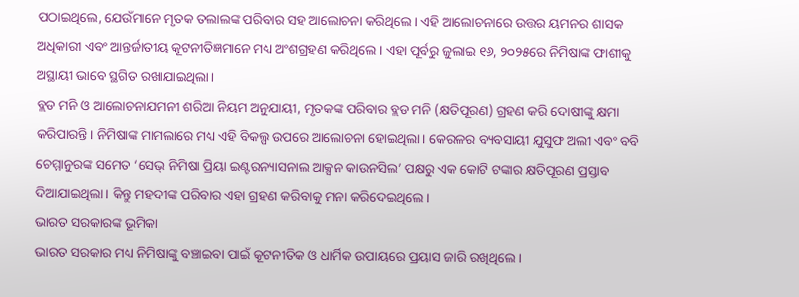ପଠାଇଥିଲେ, ଯେଉଁମାନେ ମୃତକ ତଲାଲଙ୍କ ପରିବାର ସହ ଆଲୋଚନା କରିଥିଲେ। ଏହି ଆଲୋଚନାରେ ଉତ୍ତର ୟମନର ଶାସକ ଅଧିକାରୀ ଏବଂ ଆନ୍ତର୍ଜାତୀୟ କୂଟନୀତିଜ୍ଞମାନେ ମଧ୍ୟ ଅଂଶଗ୍ରହଣ କରିଥିଲେ। ଏହା ପୂର୍ବରୁ ଜୁଲାଇ ୧୬, ୨୦୨୫ରେ ନିମିଷାଙ୍କ ଫାଶୀକୁ ଅସ୍ଥାୟୀ ଭାବେ ସ୍ଥଗିତ ରଖାଯାଇଥିଲା।
ବ୍ଲଡ ମନି ଓ ଆଲୋଚନାଯମନୀ ଶରିଆ ନିୟମ ଅନୁଯାୟୀ, ମୃତକଙ୍କ ପରିବାର ବ୍ଲଡ ମନି (କ୍ଷତିପୂରଣ) ଗ୍ରହଣ କରି ଦୋଷୀଙ୍କୁ କ୍ଷମା କରିପାରନ୍ତି। ନିମିଷାଙ୍କ ମାମଲାରେ ମଧ୍ୟ ଏହି ବିକଲ୍ପ ଉପରେ ଆଲୋଚନା ହୋଇଥିଲା। କେରଳର ବ୍ୟବସାୟୀ ଯୁସୁଫ ଅଲୀ ଏବଂ ବବି ଚେମ୍ମାନୁରଙ୍କ ସମେତ ‘ସେଭ୍ ନିମିଷା ପ୍ରିୟା ଇଣ୍ଟରନ୍ୟାସନାଲ ଆକ୍ସନ କାଉନସିଲ’ ପକ୍ଷରୁ ଏକ କୋଟି ଟଙ୍କାର କ୍ଷତିପୂରଣ ପ୍ରସ୍ତାବ ଦିଆଯାଇଥିଲା। କିନ୍ତୁ ମହଦୀଙ୍କ ପରିବାର ଏହା ଗ୍ରହଣ କରିବାକୁ ମନା କରିଦେଇଥିଲେ।
ଭାରତ ସରକାରଙ୍କ ଭୂମିକା
ଭାରତ ସରକାର ମଧ୍ୟ ନିମିଷାଙ୍କୁ ବଞ୍ଚାଇବା ପାଇଁ କୂଟନୀତିକ ଓ ଧାର୍ମିକ ଉପାୟରେ ପ୍ରୟାସ ଜାରି ରଖିଥିଲେ।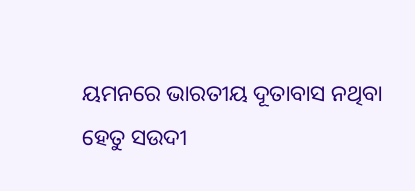ୟମନରେ ଭାରତୀୟ ଦୂତାବାସ ନଥିବା ହେତୁ ସଉଦୀ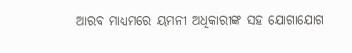ଆରବ ମାଧ୍ୟମରେ ୟମନୀ ଅଧିକାରୀଙ୍କ ସହ ଯୋଗାଯୋଗ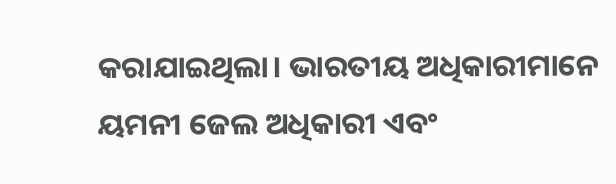କରାଯାଇଥିଲା। ଭାରତୀୟ ଅଧିକାରୀମାନେ ୟମନୀ ଜେଲ ଅଧିକାରୀ ଏବଂ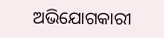ଅଭିଯୋଗକାରୀ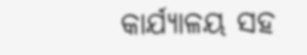କାର୍ଯ୍ୟାଳୟ ସହ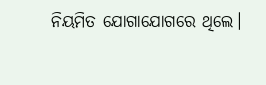ନିୟମିତ ଯୋଗାଯୋଗରେ ଥିଲେ।